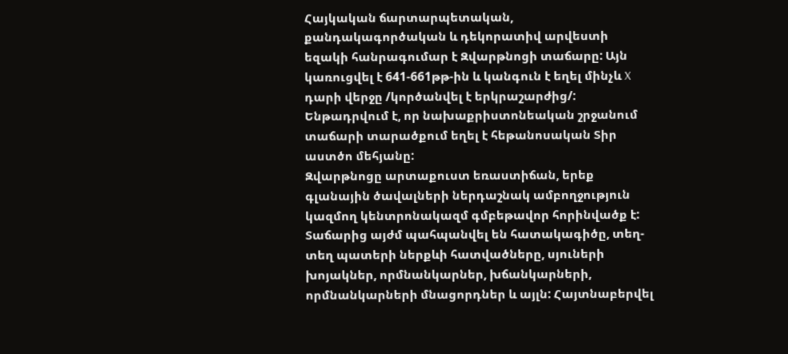Հայկական ճարտարպետական, քանդակագործական և դեկորատիվ արվեստի եզակի հանրագումար է Զվարթնոցի տաճարը: Այն կառուցվել է 641-661թթ-ին և կանգուն է եղել մինչև X դարի վերջը /կործանվել է երկրաշարժից/: Ենթադրվում է, որ նախաքրիստոնեական շրջանում տաճարի տարածքում եղել է հեթանոսական Տիր աստծո մեհյանը:
Զվարթնոցը արտաքուստ եռաստիճան, երեք գլանային ծավալների ներդաշնակ ամբողջություն կազմող կենտրոնակազմ գմբեթավոր հորինվածք է: Տաճարից այժմ պահպանվել են հատակագիծը, տեղ-տեղ պատերի ներքևի հատվածները, սյուների խոյակներ, որմնանկարներ, խճանկարների, որմնանկարների մնացորդներ և այլն: Հայտնաբերվել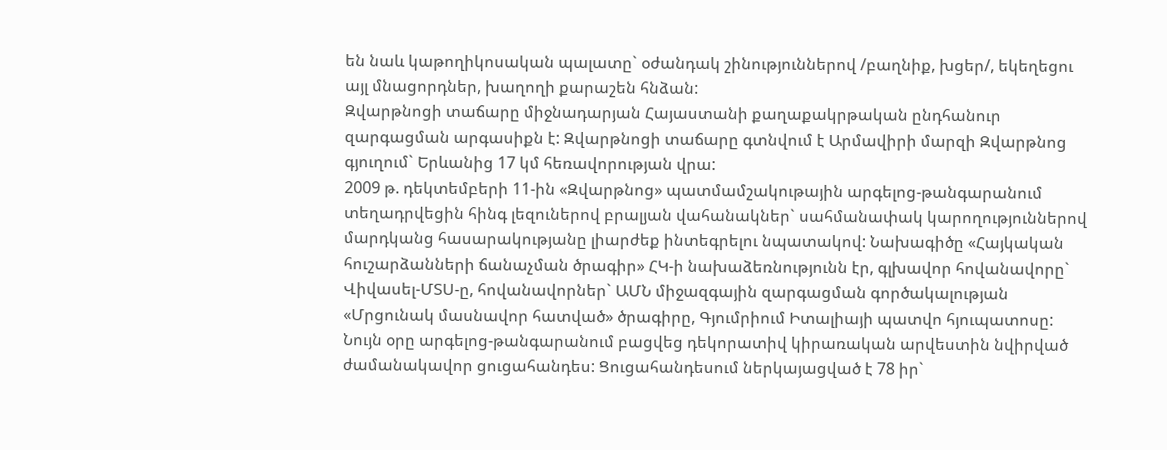են նաև կաթողիկոսական պալատը` օժանդակ շինություններով /բաղնիք, խցեր/, եկեղեցու այլ մնացորդներ, խաղողի քարաշեն հնձան:
Զվարթնոցի տաճարը միջնադարյան Հայաստանի քաղաքակրթական ընդհանուր զարգացման արգասիքն է: Զվարթնոցի տաճարը գտնվում է Արմավիրի մարզի Զվարթնոց գյուղում` Երևանից 17 կմ հեռավորության վրա:
2009 թ. դեկտեմբերի 11-ին «Զվարթնոց» պատմամշակութային արգելոց-թանգարանում տեղադրվեցին հինգ լեզուներով բրալյան վահանակներ` սահմանափակ կարողություններով մարդկանց հասարակությանը լիարժեք ինտեգրելու նպատակով: Նախագիծը «Հայկական հուշարձանների ճանաչման ծրագիր» ՀԿ-ի նախաձեռնությունն էր, գլխավոր հովանավորը` Վիվասել-ՄՏՍ-ը, հովանավորներ` ԱՄՆ միջազգային զարգացման գործակալության «Մրցունակ մասնավոր հատված» ծրագիրը, Գյումրիում Իտալիայի պատվո հյուպատոսը:
Նույն օրը արգելոց-թանգարանում բացվեց դեկորատիվ կիրառական արվեստին նվիրված ժամանակավոր ցուցահանդես: Ցուցահանդեսում ներկայացված է 78 իր`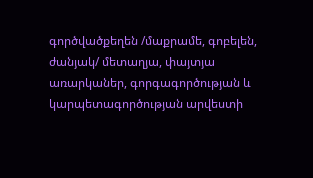գործվածքեղեն /մաքրամե, գոբելեն, ժանյակ/ մետաղյա, փայտյա առարկաներ, գորգագործության և կարպետագործության արվեստի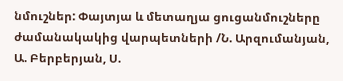նմուշներ: Փայտյա և մետաղյա ցուցանմուշները ժամանակակից վարպետների /Ն. Արզումանյան, Ա. Բերբերյան, Ս.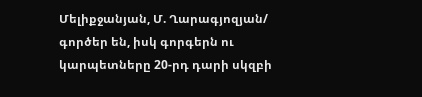Մելիքջանյան, Մ. Ղարագյոզյան/ գործեր են, իսկ գորգերն ու կարպետները 20-րդ դարի սկզբի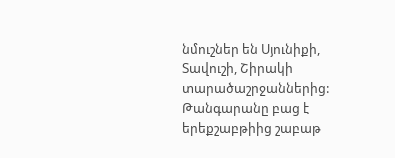նմուշներ են Սյունիքի, Տավուշի, Շիրակի տարածաշրջաններից:
Թանգարանը բաց է երեքշաբթիից շաբաթ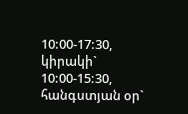10:00-17:30, կիրակի` 10:00-15:30, հանգստյան օր`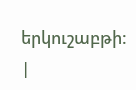երկուշաբթի: |